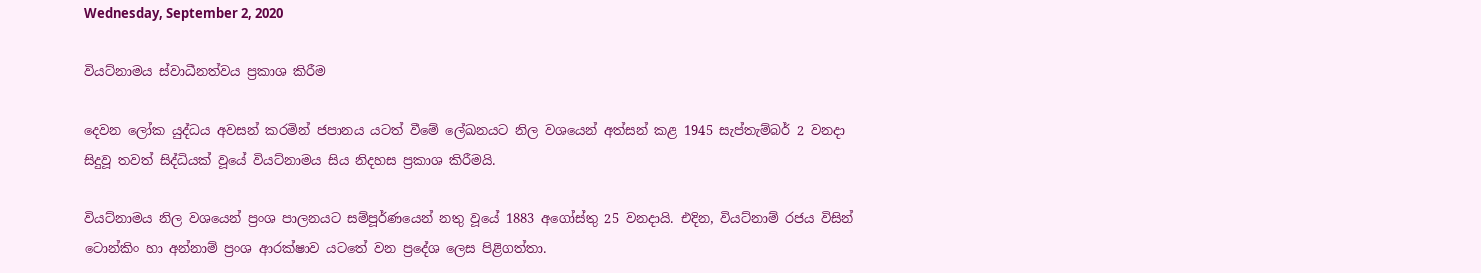Wednesday, September 2, 2020

වියට්නාමය ස්වාධීනත්වය ප්‍රකාශ කිරීම

දෙවන ලෝක යුද්ධය අවසන් කරමින් ජපානය යටත් වීමේ ලේඛනයට නිල වශයෙන් අත්සන් කළ 1945 සැප්තැම්බර් 2 වනදා සිදුවූ තවත් සිද්ධියක් වූයේ වියට්නාමය සිය නිදහස ප්‍රකාශ කිරීමයි.

වියට්නාමය නිල වශයෙන් ප්‍රංශ පාලනයට සම්පූර්ණයෙන් නතු වූයේ 1883 අගෝස්තු 25 වනදායි. එදින, වියට්නාම් රජය විසින් ටොන්කිං හා අන්නාම් ප්‍රංශ ආරක්ෂාව යටතේ වන ප්‍රදේශ ලෙස පිළිගත්තා.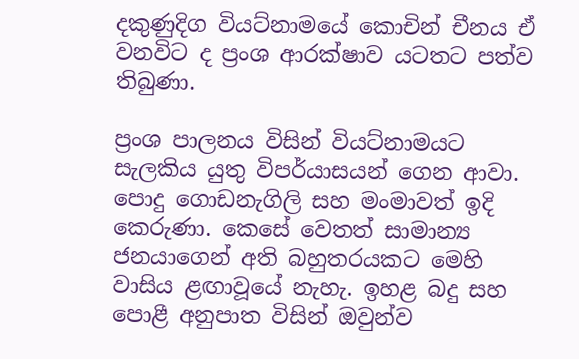දකුණුදිග වියට්නාමයේ කොචින් චීනය ඒ වනවිට ද ප්‍රංශ ආරක්ෂාව යටතට පත්ව තිබුණා.

ප්‍රංශ පාලනය විසින් වියට්නාමයට සැලකිය යුතු විපර්යාසයන් ගෙන ආවා. පොදු ගොඩනැගිලි සහ මංමාවත් ඉදි කෙරුණා. කෙසේ වෙතත් සාමාන්‍ය ජනයාගෙන් අති බහුතරයකට මෙහි වාසිය ළඟාවූයේ නැහැ. ඉහළ බදු සහ පොළී අනුපාත විසින් ඔවුන්ව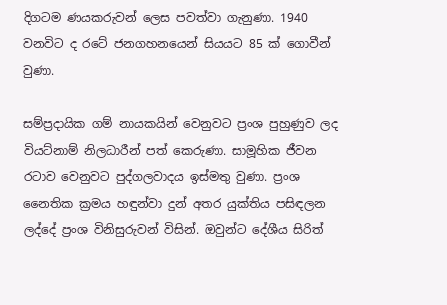දිගටම ණයකරුවන් ලෙස පවත්වා ගැනුණා. 1940 වනවිට ද රටේ ජනගහනයෙන් සියයට 85 ක් ගොවීන් වුණා.

සම්ප්‍රදායික ගම් නායකයින් වෙනුවට ප්‍රංශ පුහුණුව ලද වියට්නාම් නිලධාරීන් පත් කෙරුණා. සාමූහික ජීවන රටාව වෙනුවට පුද්ගලවාදය ඉස්මතු වුණා. ප්‍රංශ නෛතික ක්‍රමය හඳුන්වා දුන් අතර යුක්තිය පසිඳලන ලද්දේ ප්‍රංශ විනිසුරුවන් විසින්. ඔවුන්ට දේශීය සිරිත්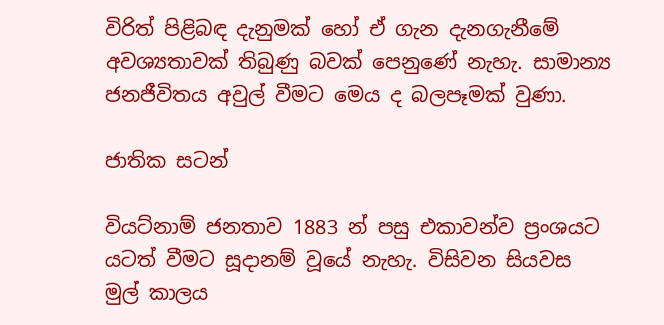විරිත් පිළිබඳ දැනුමක් හෝ ඒ ගැන දැනගැනීමේ අවශ්‍යතාවක් තිබුණු බවක් පෙනුණේ නැහැ. සාමාන්‍ය ජනජීවිතය අවුල් වීමට මෙය ද බලපෑමක් වුණා.

ජාතික සටන්

වියට්නාම් ජනතාව 1883 න් පසු එකාවන්ව ප්‍රංශයට යටත් වීමට සූදානම් වූයේ නැහැ. විසිවන සියවස මුල් කාලය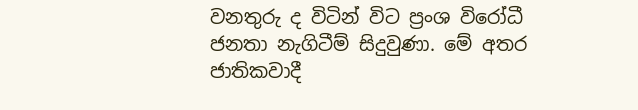වනතුරු ද විටින් විට ප්‍රංශ විරෝධී ජනතා නැගිටීම් සිදුවුණා. මේ අතර ජාතිකවාදී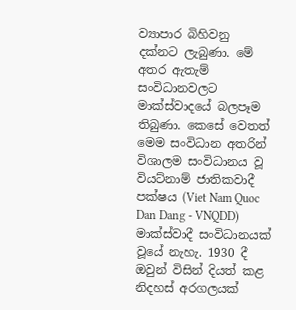ව්‍යාපාර බිහිවනු දක්නට ලැබුණා. මේ අතර ඇතැම් සංවිධානවලට මාක්ස්වාදයේ බලපෑම තිබුණා. කෙසේ වෙතත් මෙම සංවිධාන අතරින් විශාලම සංවිධානය වූ වියට්නාම් ජාතිකවාදී පක්ෂය (Viet Nam Quoc Dan Dang - VNQDD) මාක්ස්වාදී සංවිධානයක් වූයේ නැහැ. 1930 දී ඔවුන් විසින් දියත් කළ නිදහස් අරගලයක්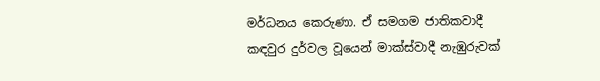මර්ධනය කෙරුණා. ඒ සමගම ජාතිකවාදී කඳවුර දුර්වල වූයෙන් මාක්ස්වාදී නැඹුරුවක්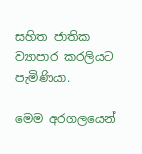සහිත ජාතික ව්‍යාපාර කරලියට පැමිණියා.

මෙම අරගලයෙන්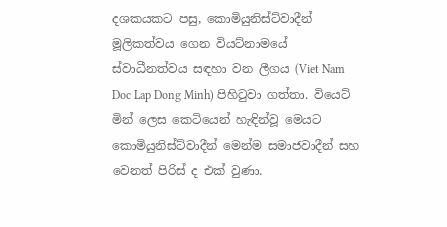දශකයකට පසු, කොමියුනිස්ට්වාදීන් මූලිකත්වය ගෙන වියට්නාමයේ ස්වාධීනත්වය සඳහා වන ලීගය (Viet Nam Doc Lap Dong Minh) පිහිටුවා ගත්තා. වියෙට් මින් ලෙස කෙටියෙන් හැඳින්වූ මෙයට කොමියුනිස්ට්වාදීන් මෙන්ම සමාජවාදීන් සහ වෙනත් පිරිස් ද එක් වුණා.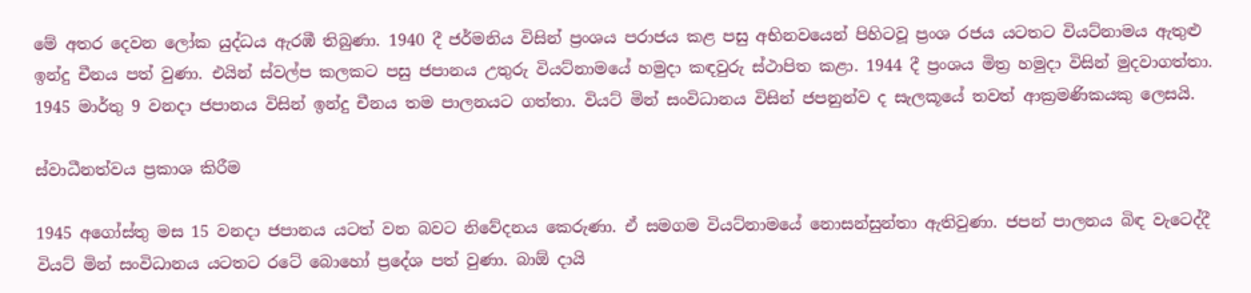මේ අතර දෙවන ලෝක යුද්ධය ඇරඹී තිබුණා. 1940 දී ජර්මනිය විසින් ප්‍රංශය පරාජය කළ පසු අභිනවයෙන් පිහිටවූ ප්‍රංශ රජය යටතට වියට්නාමය ඇතුළු ඉන්දු චීනය පත් වුණා. එයින් ස්වල්ප කලකට පසු ජපානය උතුරු වියට්නාමයේ හමුදා කඳවුරු ස්ථාපිත කළා. 1944 දී ප්‍රංශය මිත්‍ර හමුදා විසින් මුදවාගත්තා. 1945 මාර්තු 9 වනදා ජපානය විසින් ඉන්දු චීනය තම පාලනයට ගත්තා. වියට් මින් සංවිධානය විසින් ජපනුන්ව ද සැලකූයේ තවත් ආක්‍රමණිකයකු ලෙසයි.

ස්වාධීනත්වය ප්‍රකාශ කිරීම

1945 අගෝස්තු මස 15 වනදා ජපානය යටත් වන බවට නිවේදනය කෙරුණා. ඒ සමගම වියට්නාමයේ නොසන්සුන්තා ඇතිවුණා. ජපන් පාලනය බිඳ වැටෙද්දී වියට් මින් සංවිධානය යටතට රටේ බොහෝ ප්‍රදේශ පත් වුණා. බාඕ දායි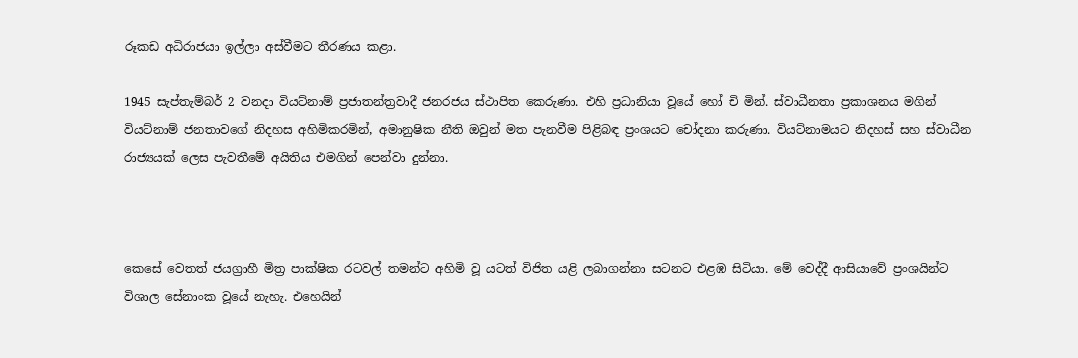රූකඩ අධිරාජයා ඉල්ලා අස්වීමට තීරණය කළා.

1945 සැප්තැම්බර් 2 වනදා වියට්නාම් ප්‍රජාතන්ත්‍රවාදී ජනරජය ස්ථාපිත කෙරුණා. එහි ප්‍රධානියා වූයේ හෝ චි මින්. ස්වාධීනතා ප්‍රකාශනය මගින් වියට්නාම් ජනතාවගේ නිදහස අහිමිකරමින්, අමානුෂික නීති ඔවුන් මත පැනවීම පිළිබඳ ප්‍රංශයට චෝදනා කරුණා. වියට්නාමයට නිදහස් සහ ස්වාධීන රාජ්‍යයක් ලෙස පැවතීමේ අයිතිය එමගින් පෙන්වා දුන්නා.



කෙසේ වෙතත් ජයග්‍රාහී මිත්‍ර පාක්ෂික රටවල් තමන්ට අහිමි වූ යටත් විජිත යළි ලබාගන්නා සටනට එළඹ සිටියා. මේ වෙද්දී ආසියාවේ ප්‍රංශයින්ට විශාල සේනාංක වූයේ නැහැ. එහෙයින්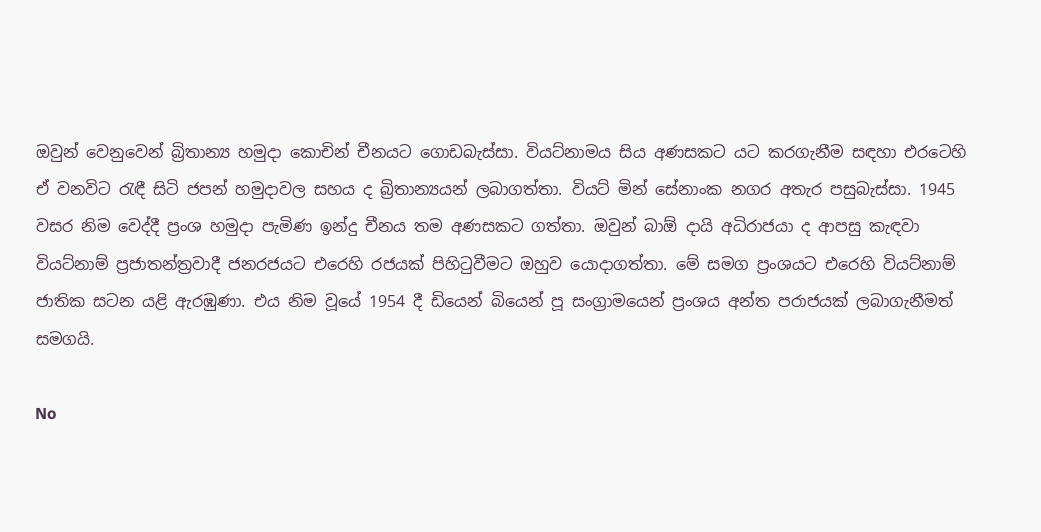ඔවුන් වෙනුවෙන් බ්‍රිතාන්‍ය හමුදා කොචින් චීනයට ගොඩබැස්සා. වියට්නාමය සිය අණසකට යට කරගැනීම සඳහා එරටෙහි ඒ වනවිට රැඳී සිටි ජපන් හමුදාවල සහය ද බ්‍රිතාන්‍යයන් ලබාගත්තා. වියට් මින් සේනාංක නගර අතැර පසුබැස්සා. 1945 වසර නිම වෙද්දී ප්‍රංශ හමුදා පැමිණ ඉන්දු චීනය තම අණසකට ගත්තා. ඔවුන් බාඕ දායි අධිරාජයා ද ආපසු කැඳවා වියට්නාම් ප්‍රජාතන්ත්‍රවාදී ජනරජයට එරෙහි රජයක් පිහිටුවීමට ඔහුව යොදාගත්තා. මේ සමග ප්‍රංශයට එරෙහි වියට්නාම් ජාතික සටන යළි ඇරඹුණා. එය නිම වූයේ 1954 දී ඩියෙන් බියෙන් පූ සංග්‍රාමයෙන් ප්‍රංශය අන්ත පරාජයක් ලබාගැනීමත් සමගයි.

No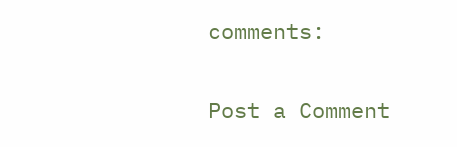comments:

Post a Comment